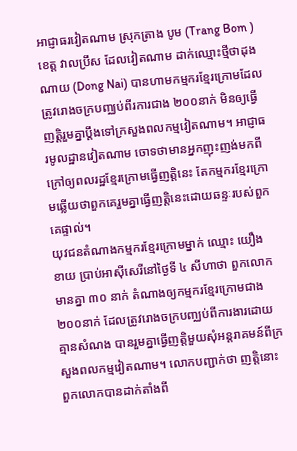អាជ្ញាធរវៀតណាម ស្រុកត្រាង បូម (Trang Bom )ខេត្ត វាលប្រឹស ដែលវៀតណាម ដាក់ឈ្មោះថ្មីថាដុង ណាយ (Dong Nai) បានហាមកម្មករខ្មែរក្រោមដែលត្រូវរោងចក្របញ្ឈប់ពីរការជាង ២០០នាក់ មិនឲ្យធ្វើញត្តិរួមគ្នាប្ដឹងទៅក្រសួងពលកម្មវៀតណាម។ អាជ្ញាធរមូលដ្ឋានវៀតណាម ចោទថាមានអ្នកញុះញង់មកពីក្រៅឲ្យពលរដ្ឋខ្មែរក្រោមធ្វើញត្តិនេះ តែកម្មករខ្មែរក្រោមឆ្លើយថាពួកគេរួមគ្នាធ្វើញត្តិនេះដោយឆន្ទៈរបស់ពួកគេផ្ទាល់។
យុវជនតំណាងកម្មករខ្មែរក្រោមម្នាក់ ឈ្មោះ យឿង ខាយ ប្រាប់អាស៊ីសេរីនៅថ្ងៃទី ៤ សីហាថា ពួកលោកមានគ្នា ៣០ នាក់ តំណាងឲ្យកម្មករខ្មែរក្រោមជាង ២០០នាក់ ដែលត្រូវរោងចក្របញ្ឈប់ពីការងារដោយគ្មានសំណង បានរួមគ្នាធ្វើញត្តិមួយសុំអន្តរាគមន៍ពីក្រសួងពលកម្មវៀតណាម។ លោកបញ្ជាក់ថា ញត្តិនោះពួកលោកបានដាក់តាំងពី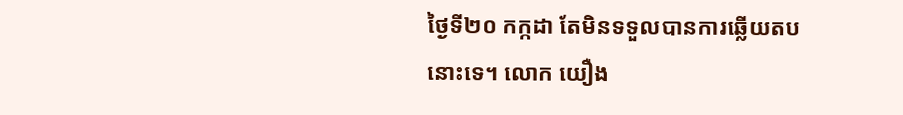ថ្ងៃទី២០ កក្កដា តែមិនទទួលបានការឆ្លើយតបនោះទេ។ លោក យឿង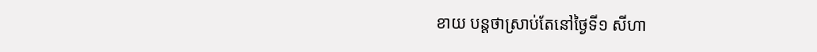ខាយ បន្តថាស្រាប់តែនៅថ្ងៃទី១ សីហា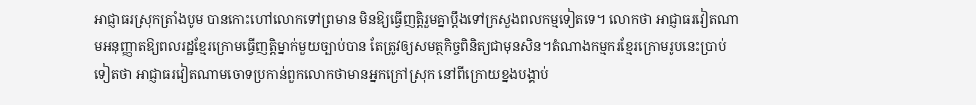អាជ្ញាធរស្រុកត្រាំងបូម បានកោះហៅលោកទៅព្រមាន មិនឱ្យធ្វើញត្តិរួមគ្នាប្ដឹងទៅក្រសួងពលកម្មទៀតទេ។ លោកថា អាជ្ញាធរវៀតណាមអនុញ្ញាតឱ្យពលរដ្ឋខ្មែរក្រោមធ្វើញត្តិម្នាក់មួយច្បាប់បាន តែត្រូវឲ្យសមត្ថកិច្ចពិនិត្យជាមុនសិន។តំណាងកម្មករខ្មែរក្រោមរូបនេះប្រាប់ទៀតថា អាជ្ញាធរវៀតណាមចោទប្រកាន់ពួកលោកថាមានអ្នកក្រៅស្រុក នៅពីក្រោយខ្នងបង្គាប់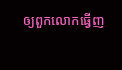ឲ្យពួកលោកធ្វើញ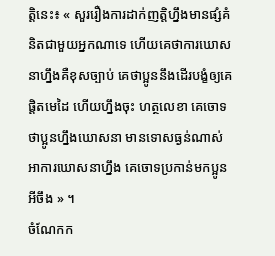ត្តិនេះ៖ « សួររឿងការដាក់ញត្តិហ្នឹងមានផ្សំគំនិតជាមួយអ្នកណាទេ ហើយគេថាការឃោសនាហ្នឹងគឺខុសច្បាប់ គេថាប្អូននឹងដើរបង្ខំឲ្យគេផ្ដិតមេដៃ ហើយហ្នឹងចុះ ហត្ថលេខា គេចោទថាប្អូនហ្នឹងឃោសនា មានទោសធ្ងន់ណាស់អាការឃោសនាហ្នឹង គេចោទប្រកាន់មកប្អូនអីចឹង » ។
ចំណែកក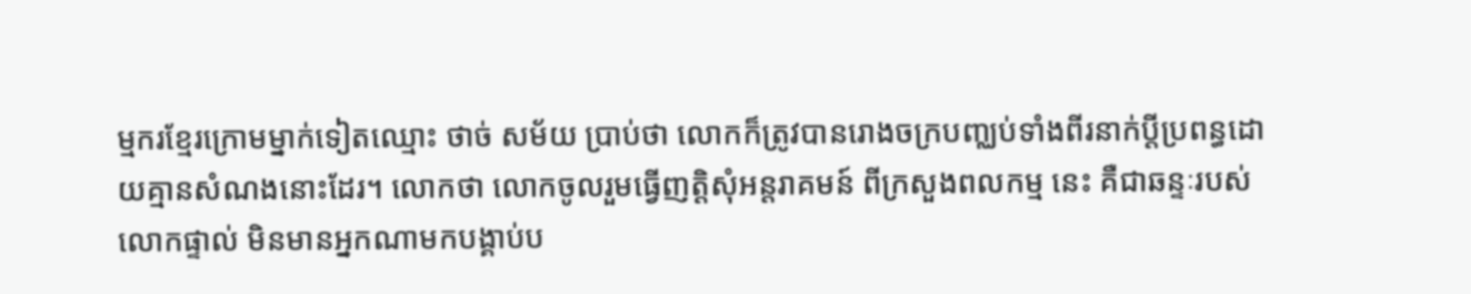ម្មករខ្មែរក្រោមម្នាក់ទៀតឈ្មោះ ថាច់ សម័យ ប្រាប់ថា លោកក៏ត្រូវបានរោងចក្របញ្ឈប់ទាំងពីរនាក់ប្ដីប្រពន្ធដោយគ្មានសំណងនោះដែរ។ លោកថា លោកចូលរួមធ្វើញត្តិសុំអន្តរាគមន៍ ពីក្រសួងពលកម្ម នេះ គឺជាឆន្ទៈរបស់លោកផ្ទាល់ មិនមានអ្នកណាមកបង្គាប់ប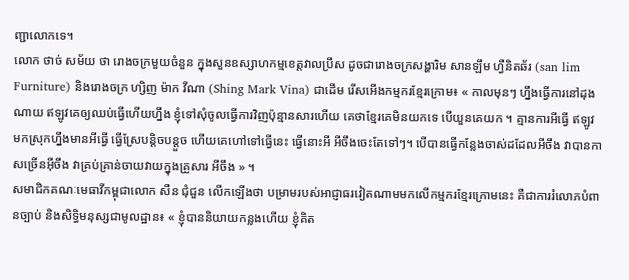ញ្ជាលោកទេ។
លោក ថាច់ សម័យ ថា រោងចក្រមួយចំនួន ក្នុងសួនឧស្សាហកម្មខេត្តវាលប្រឹស ដូចជារោងចក្រសង្ហារិម សានឡឹម ហ្វឺនិតឆ័រ (san lim Furniture) និងរោងចក្រ ហ្សិញ ម៉ាក វីណា (Shing Mark Vina) ជាដើម រើសអើងកម្មករខ្មែរក្រោម៖ « កាលមុនៗ ហ្នឹងធ្វើការនៅដុងណាយ ឥឡូវគេឲ្យឈប់ធ្វើហើយហ្នឹង ខ្ញុំទៅសុំចូលធ្វើការវិញប៉ុន្មានសារហើយ គេថាខ្មែរគេមិនយកទេ បើយួនគេយក ។ គ្មានការអីធ្វើ ឥឡូវមកស្រុកហ្នឹងមានអីធ្វើ ធ្វើស្រែបន្តិចបន្តួច ហើយគេហៅទៅធ្វើនេះ ធ្វើនោះអី អីចឹងចេះតែទៅៗ។ បើបានធ្វើកន្លែងចាស់ដដែលអីចឹង វាបានកាសច្រើនអ៊ីចឹង វាគ្រប់គ្រាន់ចាយវាយក្នុងគ្រួសារ អីចឹង » ។
សមាជិកគណៈមេធាវីកម្ពុជាលោក សឺន ជុំជួន លើកឡើងថា បម្រាមរបស់អាជ្ញាធរវៀតណាមមកលើកម្មករខ្មែរក្រោមនេះ គឺជាការរំលោភបំពានច្បាប់ និងសិទ្ធិមនុស្សជាមូលដ្ឋាន៖ « ខ្ញុំបាននិយាយកន្លងហើយ ខ្ញុំគិត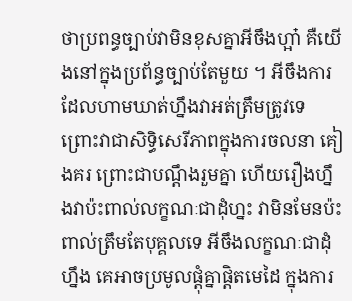ថាប្រពន្ធច្បាប់វាមិនខុសគ្នាអីចឹងហ្អា៎ គឺយើងនៅក្នុងប្រព័ន្ធច្បាប់តែមួយ ។ អីចឹងការដែលហាមឃាត់ហ្នឹងវាអត់ត្រឹមត្រូវទេ ព្រោះវាជាសិទ្ធិសេរីភាពក្នុងការចលនា គៀងគរ ព្រោះជាបណ្ដឹងរួមគ្នា ហើយរឿងហ្នឹងវាប៉ះពាល់លក្ខណៈជាដុំហ្នះ វាមិនមែនប៉ះពាល់ត្រឹមតែបុគ្គលទេ អីចឹងលក្ខណៈជាដុំហ្នឹង គេអាចប្រមូលផ្ដុំគ្នាផ្ដិតមេដៃ ក្នុងការ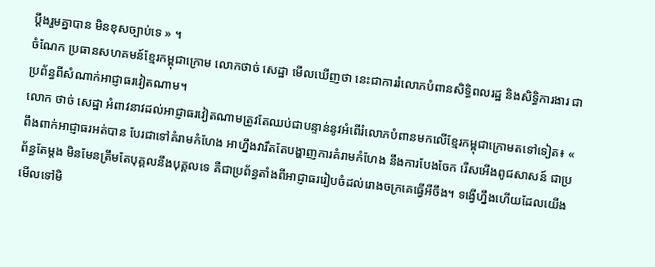ប្ដឹងរួមគ្នាបាន មិនខុសច្បាប់ទេ » ។
ចំណែក ប្រធានសហគមន៍ខ្មែរកម្ពុជាក្រោម លោកថាច់ សេដ្ឋា មើលឃើញថា នេះជាការរំលោភបំពានសិទ្ធិពលរដ្ឋ និងសិទ្ធិការងារ ជាប្រព័ន្ធពីសំណាក់អាជ្ញាធរវៀតណាម។
លោក ថាច់ សេដ្ឋា អំពាវនាវដល់អាជ្ញាធរវៀតណាមត្រូវតែឈប់ជាបន្ទាន់នូវអំពើរំលោភបំពានមកលើខ្មែរកម្ពុជាក្រោមតទៅទៀត៖ « ពឹងពាក់អាជ្ញាធរអត់បាន បែរជាទៅគំរាមកំហែង អាហ្នឹងវារឹតតែបង្ហាញការគំរាមកំហែង នឹងការបែងចែក រើសអើងពូជសាសន៍ ជាប្រព័ន្ធតែម្ដង មិនមែនត្រឹមតែបុគ្គលនឹងបុគ្គលទេ គឺជាប្រព័ន្ធតាំងពីអាជ្ញាធររៀបចំដល់រោងចក្រគេធ្វើអីចឹង។ ទង្វើហ្នឹងហើយដែលយើងមើលទៅមិ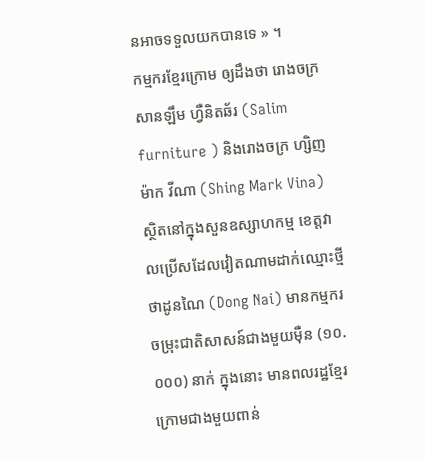នអាចទទួលយកបានទេ » ។
កម្មករខ្មែរក្រោម ឲ្យដឹងថា រោងចក្រ សានឡឹម ហ្វឺនិតឆ័រ (Salim furniture ) និងរោងចក្រ ហ្សិញម៉ាក វីណា (Shing Mark Vina) ស្ថិតនៅក្នុងសួនឧស្សាហកម្ម ខេត្តវាលប្រើសដែលវៀតណាមដាក់ឈ្មោះថ្មីថាដូនណៃ (Dong Nai) មានកម្មករចម្រុះជាតិសាសន៍ជាងមួយម៉ឺន (១០.០០០) នាក់ ក្នុងនោះ មានពលរដ្ឋខ្មែរក្រោមជាងមួយពាន់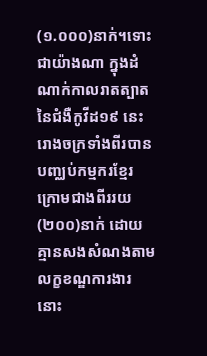(១.០០០)នាក់។ទោះជាយ៉ាងណា ក្នុងដំណាក់កាលរាតត្បាតនៃជំងឺកូវីដ១៩ នេះ រោងចក្រទាំងពីរបានបញ្ឈប់កម្មករខ្មែរក្រោមជាងពីររយ (២០០)នាក់ ដោយគ្មានសងសំណងតាមលក្ខខណ្ឌការងារនោះ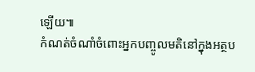ឡើយ៕
កំណត់ចំណាំចំពោះអ្នកបញ្ចូលមតិនៅក្នុងអត្ថប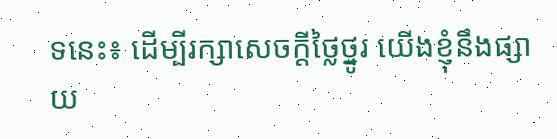ទនេះ៖ ដើម្បីរក្សាសេចក្ដីថ្លៃថ្នូរ យើងខ្ញុំនឹងផ្សាយ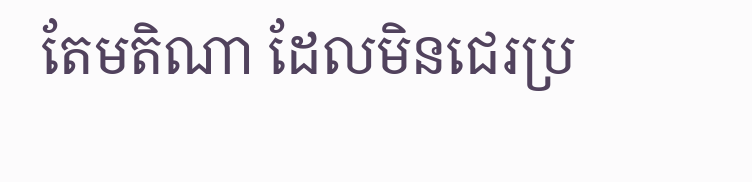តែមតិណា ដែលមិនជេរប្រ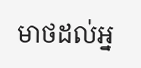មាថដល់អ្ន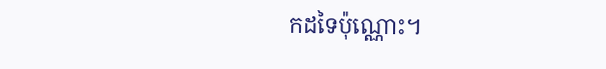កដទៃប៉ុណ្ណោះ។